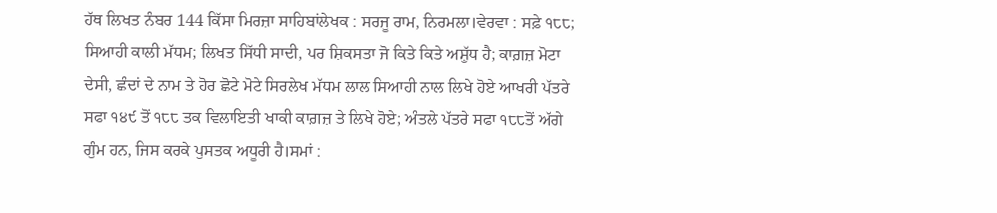ਹੱਥ ਲਿਖਤ ਨੰਬਰ 144 ਕਿੱਸਾ ਮਿਰਜ਼ਾ ਸਾਹਿਬਾਂਲੇਖਕ : ਸਰਜੂ ਰਾਮ, ਨਿਰਮਲਾ।ਵੇਰਵਾ : ਸਫ਼ੇ ੧੮੮; ਸਿਆਹੀ ਕਾਲੀ ਮੱਧਮ; ਲਿਖਤ ਸਿੱਧੀ ਸਾਦੀ, ਪਰ ਸ਼ਿਕਸਤਾ ਜੋ ਕਿਤੇ ਕਿਤੇ ਅਸ਼ੁੱਧ ਹੈ; ਕਾਗ਼ਜ਼ ਮੋਟਾ ਦੇਸੀ, ਛੰਦਾਂ ਦੇ ਨਾਮ ਤੇ ਹੋਰ ਛੋਟੇ ਮੋਟੇ ਸਿਰਲੇਖ ਮੱਧਮ ਲਾਲ ਸਿਆਹੀ ਨਾਲ ਲਿਖੇ ਹੋਏ ਆਖਰੀ ਪੱਤਰੇ ਸਫਾ ੧੪੯ ਤੋਂ ੧੮੮ ਤਕ ਵਿਲਾਇਤੀ ਖਾਕੀ ਕਾਗ਼ਜ਼ ਤੇ ਲਿਖੇ ਹੋਏ; ਅੰਤਲੇ ਪੱਤਰੇ ਸਫਾ ੧੮੮ਤੋਂ ਅੱਗੇ ਗੁੰਮ ਹਨ, ਜਿਸ ਕਰਕੇ ਪੁਸਤਕ ਅਧੂਰੀ ਹੈ।ਸਮਾਂ :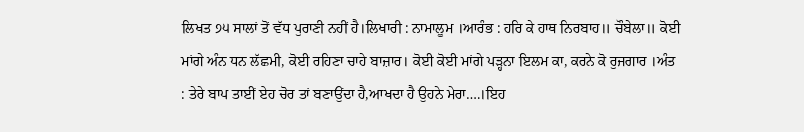ਲਿਖਤ ੭੫ ਸਾਲਾਂ ਤੋਂ ਵੱਧ ਪੁਰਾਣੀ ਨਹੀਂ ਹੈ।ਲਿਖਾਰੀ : ਨਾਮਾਲੂਮ ।ਆਰੰਭ : ਹਰਿ ਕੇ ਹਾਥ ਨਿਰਬਾਹ॥ ਚੌਬੇਲਾ॥ ਕੋਈ ਮਾਂਗੇ ਅੰਨ ਧਨ ਲੱਛਮੀ, ਕੋਈ ਰਹਿਣਾ ਚਾਹੇ ਬਾਜ਼ਾਰ। ਕੋਈ ਕੋਈ ਮਾਂਗੇ ਪੜ੍ਹਨਾ ਇਲਮ ਕਾ, ਕਰਨੇ ਕੋ ਰੁਜਗਾਰ ।ਅੰਤ : ਤੇਰੇ ਬਾਪ ਤਾਈਂ ਏਹ ਚੋਰ ਤਾਂ ਬਣਾਉਂਦਾ ਹੈ,ਆਖਦਾ ਹੈ ਉਹਨੇ ਮੇਰਾ….।ਇਹ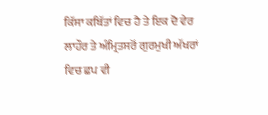ਕਿੱਸਾ ਕਬਿੱਤਾਂ ਵਿਚ ਹੈ ਤੇ ਇਕ ਦੋ ਵੇਰ ਲਾਹੌਰ ਤੇ ਅੰਮ੍ਰਿਤਸਰੋਂ ਗੁਰਮੁਖੀ ਅੱਖਰਾਂ ਵਿਚ ਛਪ ਵੀ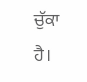ਚੁੱਕਾ ਹੈ।